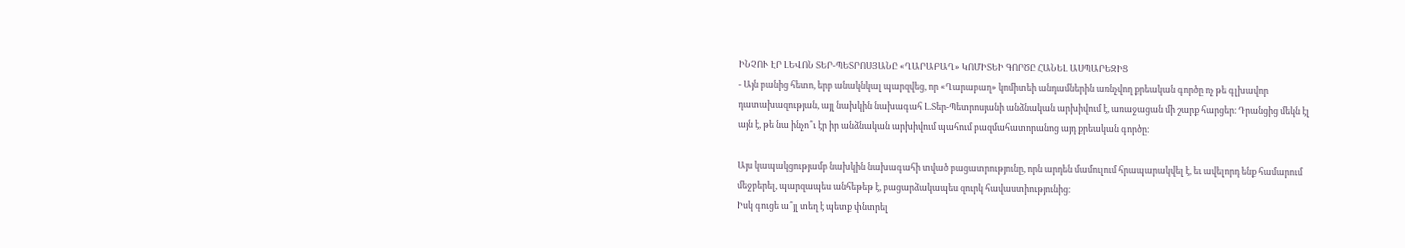ԻՆՉՈՒ ԷՐ ԼԵՎՈՆ ՏԵՐ-ՊԵՏՐՈՍՅԱՆԸ «ՂԱՐԱԲԱՂ» ԿՈՄԻՏԵԻ ԳՈՐԾԸ ՀԱՆԵԼ ԱՍՊԱՐԵԶԻՑ
- Այն բանից հետո, երբ անակնկալ պարզվեց, որ «Ղարաբաղ» կոմիտեի անդամներին առնչվող քրեական գործը ոչ թե գլխավոր դատախազության, այլ նախկին նախագահ Լ.Տեր-Պետրոսյանի անձնական արխիվում է, առաջացան մի շարք հարցեր։ Դրանցից մեկն էլ այն է, թե նա ինչո՞ւ էր իր անձնական արխիվում պահում բազմահատորանոց այդ քրեական գործը։

Այս կապակցությամբ նախկին նախագահի տված բացատրությունը, որն արդեն մամուլում հրապարակվել է, եւ ավելորդ ենք համարում մեջբերել, պարզապես անհեթեթ է, բացարձակապես զուրկ հավաստիությունից։
Իսկ գուցե ա՞յլ տեղ է պետք փնտրել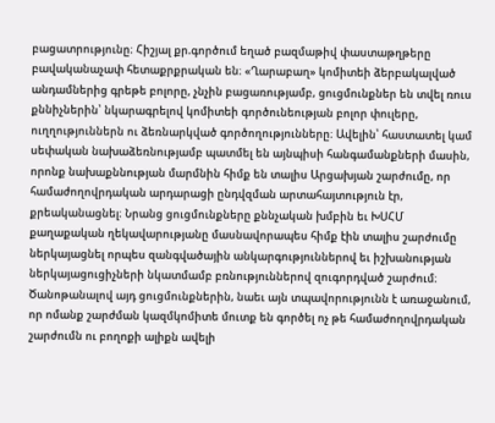բացատրությունը։ Հիշյալ քր.գործում եղած բազմաթիվ փաստաթղթերը բավականաչափ հետաքրքրական են։ «Ղարաբաղ» կոմիտեի ձերբակալված անդամներից գրեթե բոլորը, չնչին բացառությամբ, ցուցմունքներ են տվել ռուս քննիչներին՝ նկարագրելով կոմիտեի գործունեության բոլոր փուլերը, ուղղություններն ու ձեռնարկված գործողությունները։ Ավելին՝ հաստատել կամ սեփական նախաձեռնությամբ պատմել են այնպիսի հանգամանքների մասին, որոնք նախաքննության մարմնին հիմք են տալիս Արցախյան շարժումը, որ համաժողովրդական արդարացի ընդվզման արտահայտություն էր, քրեականացնել։ Նրանց ցուցմունքները քննչական խմբին եւ ԽՍՀՄ քաղաքական ղեկավարությանը մասնավորապես հիմք էին տալիս շարժումը ներկայացնել որպես զանգվածային անկարգություններով եւ իշխանության ներկայացուցիչների նկատմամբ բռնություններով զուգորդված շարժում։
Ծանոթանալով այդ ցուցմունքներին, նաեւ այն տպավորությունն է առաջանում, որ ոմանք շարժման կազմկոմիտե մուտք են գործել ոչ թե համաժողովրդական շարժումն ու բողոքի ալիքն ավելի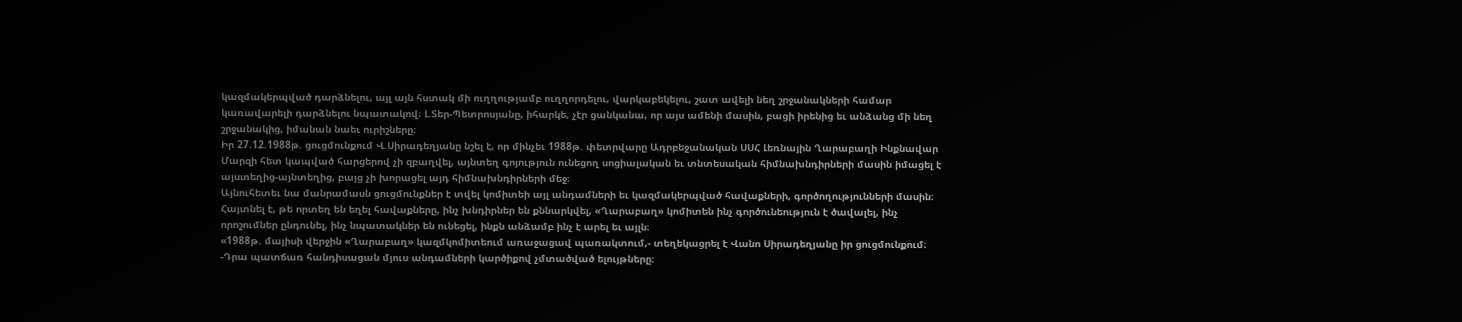կազմակերպված դարձնելու, այլ այն հստակ մի ուղղությամբ ուղղորդելու, վարկաբեկելու, շատ ավելի նեղ շրջանակների համար կառավարելի դարձնելու նպատակով։ Լ.Տեր-Պետրոսյանը, իհարկե, չէր ցանկանա, որ այս ամենի մասին, բացի իրենից եւ անձանց մի նեղ շրջանակից, իմանան նաեւ ուրիշները։
Իր 27.12.1988թ. ցուցմունքում Վ.Սիրադեղյանը նշել է, որ մինչեւ 1988թ. փետրվարը Ադրբեջանական ՍՍՀ Լեռնային Ղարաբաղի Ինքնավար Մարզի հետ կապված հարցերով չի զբաղվել, այնտեղ գոյություն ունեցող սոցիալական եւ տնտեսական հիմնախնդիրների մասին իմացել է այստեղից-այնտեղից, բայց չի խորացել այդ հիմնախնդիրների մեջ։
Այնուհետեւ նա մանրամասն ցուցմունքներ է տվել կոմիտեի այլ անդամների եւ կազմակերպված հավաքների, գործողությունների մասին։ Հայտնել է, թե որտեղ են եղել հավաքները, ինչ խնդիրներ են քննարկվել, «Ղարաբաղ» կոմիտեն ինչ գործունեություն է ծավալել, ինչ որոշումներ ընդունել, ինչ նպատակներ են ունեցել, ինքն անձամբ ինչ է արել եւ այլն։
«1988թ. մայիսի վերջին «Ղարաբաղ» կազմկոմիտեում առաջացավ պառակտում,- տեղեկացրել է Վանո Սիրադեղյանը իր ցուցմունքում։ -Դրա պատճառ հանդիսացան մյուս անդամների կարծիքով չմտածված ելույթները։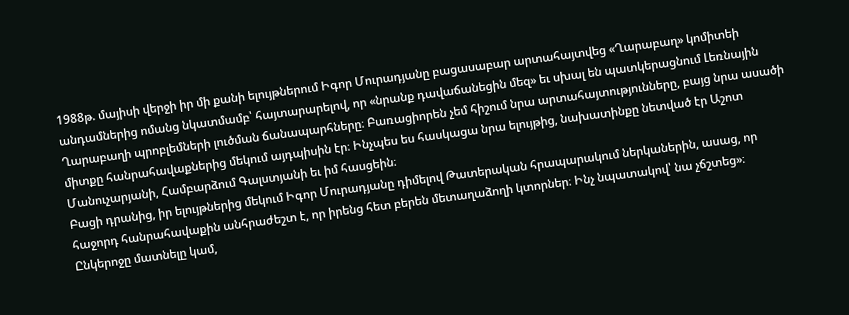1988թ. մայիսի վերջի իր մի քանի ելույթներում Իգոր Մուրադյանը բացասաբար արտահայտվեց «Ղարաբաղ» կոմիտեի անդամներից ոմանց նկատմամբ՝ հայտարարելով, որ «նրանք դավաճանեցին մեզ» եւ սխալ են պատկերացնում Լեռնային Ղարաբաղի պրոբլեմների լուծման ճանապարհները։ Բառացիորեն չեմ հիշում նրա արտահայտությունները, բայց նրա ասածի միտքը հանրահավաքներից մեկում այդպիսին էր։ Ինչպես ես հասկացա նրա ելույթից, նախատինքը նետված էր Աշոտ Մանուչարյանի, Համբարձում Գալստյանի եւ իմ հասցեին։
Բացի դրանից, իր ելույթներից մեկում Իգոր Մուրադյանը դիմելով Թատերական հրապարակում ներկաներին, ասաց, որ հաջորդ հանրահավաքին անհրաժեշտ է, որ իրենց հետ բերեն մետաղաձողի կտորներ։ Ինչ նպատակով՝ նա չճշտեց»։
Ընկերոջը մատնելը կամ,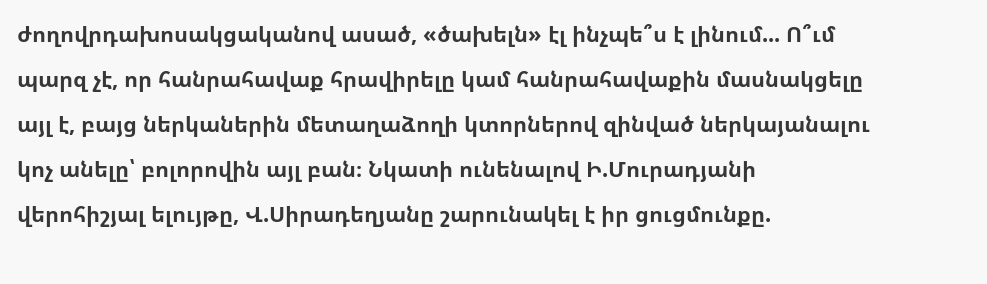ժողովրդախոսակցականով ասած, «ծախելն» էլ ինչպե՞ս է լինում... Ո՞ւմ պարզ չէ, որ հանրահավաք հրավիրելը կամ հանրահավաքին մասնակցելը այլ է, բայց ներկաներին մետաղաձողի կտորներով զինված ներկայանալու կոչ անելը՝ բոլորովին այլ բան։ Նկատի ունենալով Ի.Մուրադյանի վերոհիշյալ ելույթը, Վ.Սիրադեղյանը շարունակել է իր ցուցմունքը.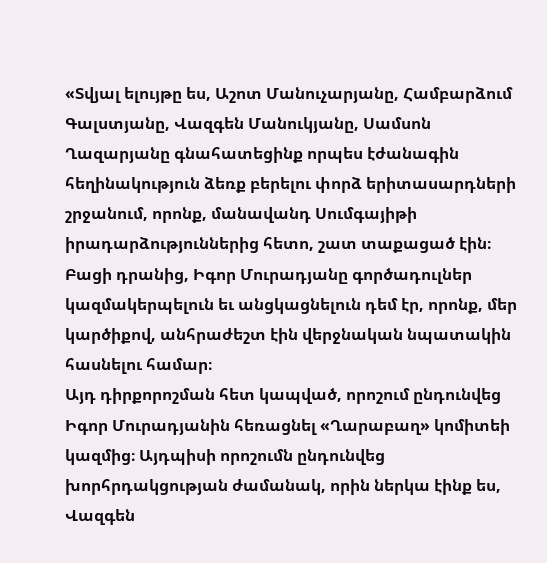«Տվյալ ելույթը ես, Աշոտ Մանուչարյանը, Համբարձում Գալստյանը, Վազգեն Մանուկյանը, Սամսոն Ղազարյանը գնահատեցինք որպես էժանագին հեղինակություն ձեռք բերելու փորձ երիտասարդների շրջանում, որոնք, մանավանդ Սումգայիթի իրադարձություններից հետո, շատ տաքացած էին։ Բացի դրանից, Իգոր Մուրադյանը գործադուլներ կազմակերպելուն եւ անցկացնելուն դեմ էր, որոնք, մեր կարծիքով, անհրաժեշտ էին վերջնական նպատակին հասնելու համար։
Այդ դիրքորոշման հետ կապված, որոշում ընդունվեց Իգոր Մուրադյանին հեռացնել «Ղարաբաղ» կոմիտեի կազմից։ Այդպիսի որոշումն ընդունվեց խորհրդակցության ժամանակ, որին ներկա էինք ես, Վազգեն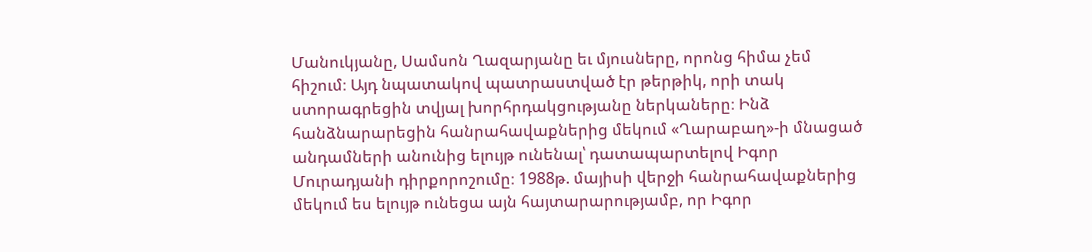Մանուկյանը, Սամսոն Ղազարյանը եւ մյուսները, որոնց հիմա չեմ հիշում։ Այդ նպատակով պատրաստված էր թերթիկ, որի տակ ստորագրեցին տվյալ խորհրդակցությանը ներկաները։ Ինձ հանձնարարեցին հանրահավաքներից մեկում «Ղարաբաղ»-ի մնացած անդամների անունից ելույթ ունենալ՝ դատապարտելով Իգոր Մուրադյանի դիրքորոշումը։ 1988թ. մայիսի վերջի հանրահավաքներից մեկում ես ելույթ ունեցա այն հայտարարությամբ, որ Իգոր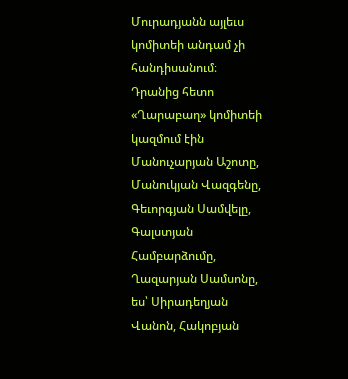Մուրադյանն այլեւս կոմիտեի անդամ չի հանդիսանում։
Դրանից հետո «Ղարաբաղ» կոմիտեի կազմում էին Մանուչարյան Աշոտը, Մանուկյան Վազգենը, Գեւորգյան Սամվելը, Գալստյան Համբարձումը, Ղազարյան Սամսոնը, ես՝ Սիրադեղյան Վանոն, Հակոբյան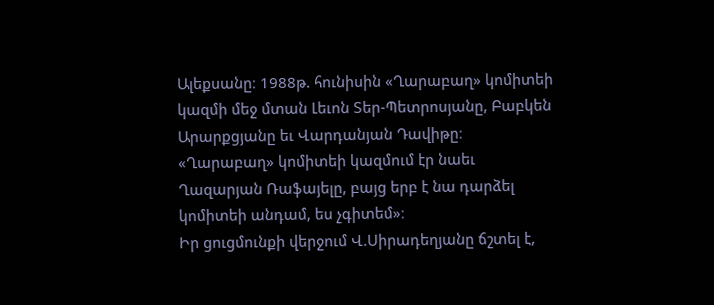Ալեքսանը։ 1988թ. հունիսին «Ղարաբաղ» կոմիտեի կազմի մեջ մտան Լեւոն Տեր-Պետրոսյանը, Բաբկեն Արարքցյանը եւ Վարդանյան Դավիթը։ «Ղարաբաղ» կոմիտեի կազմում էր նաեւ Ղազարյան Ռաֆայելը, բայց երբ է նա դարձել կոմիտեի անդամ, ես չգիտեմ»։
Իր ցուցմունքի վերջում Վ.Սիրադեղյանը ճշտել է,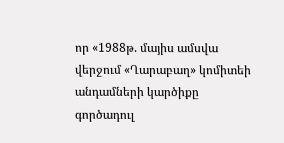որ «1988թ. մայիս ամսվա վերջում «Ղարաբաղ» կոմիտեի անդամների կարծիքը գործադուլ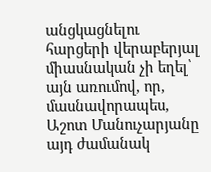անցկացնելու հարցերի վերաբերյալ միասնական չի եղել՝ այն առումով, որ, մասնավորապես, Աշոտ Մանուչարյանը այդ ժամանակ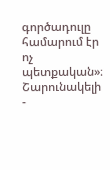գործադուլը համարում էր ոչ պետքական»։
Շարունակելի
-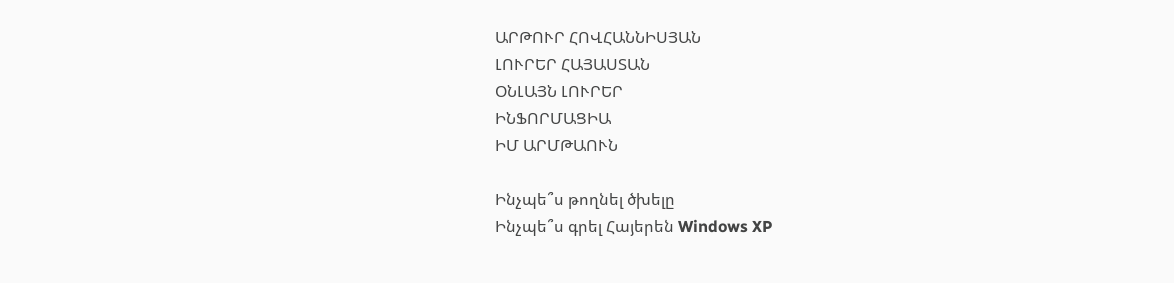ԱՐԹՈՒՐ ՀՈՎՀԱՆՆԻՍՅԱՆ
ԼՈՒՐԵՐ ՀԱՅԱՍՏԱՆ
ՕՆԼԱՅՆ ԼՈՒՐԵՐ
ԻՆՖՈՐՄԱՑԻԱ
ԻՄ ԱՐՄԹԱՈՒՆ

Ինչպե՞ս թողնել ծխելը
Ինչպե՞ս գրել Հայերեն Windows XP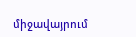միջավայրում